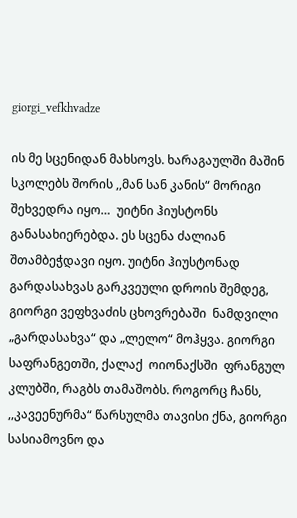giorgi_vefkhvadze

ის მე სცენიდან მახსოვს. ხარაგაულში მაშინ სკოლებს შორის ,,მან სან კანის“ მორიგი შეხვედრა იყო…  უიტნი ჰიუსტონს განასახიერებდა. ეს სცენა ძალიან შთამბეჭდავი იყო. უიტნი ჰიუსტონად გარდასახვას გარკვეული დროის შემდეგ, გიორგი ვეფხვაძის ცხოვრებაში  ნამდვილი „გარდასახვა“ და „ლელო“ მოჰყვა. გიორგი საფრანგეთში, ქალაქ  ოიონაქსში  ფრანგულ კლუბში, რაგბს თამაშობს. როგორც ჩანს, ,,კავეენურმა“ წარსულმა თავისი ქნა, გიორგი სასიამოვნო და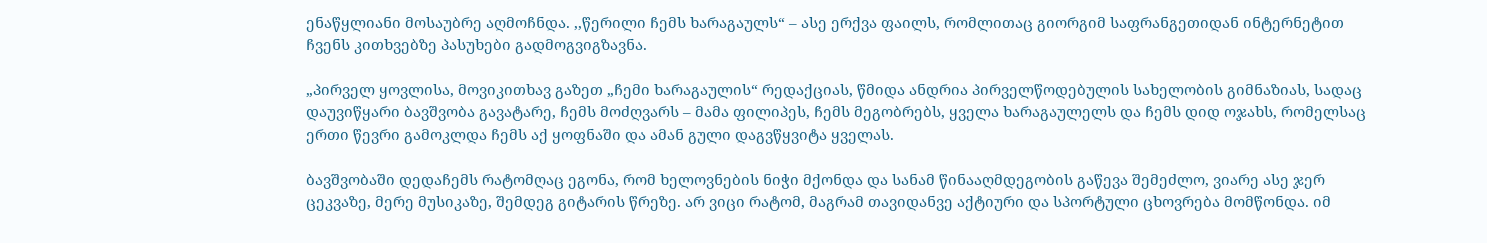ენაწყლიანი მოსაუბრე აღმოჩნდა. ,,წერილი ჩემს ხარაგაულს“ – ასე ერქვა ფაილს, რომლითაც გიორგიმ საფრანგეთიდან ინტერნეტით ჩვენს კითხვებზე პასუხები გადმოგვიგზავნა.

„პირველ ყოვლისა, მოვიკითხავ გაზეთ „ჩემი ხარაგაულის“ რედაქციას, წმიდა ანდრია პირველწოდებულის სახელობის გიმნაზიას, სადაც დაუვიწყარი ბავშვობა გავატარე, ჩემს მოძღვარს – მამა ფილიპეს, ჩემს მეგობრებს, ყველა ხარაგაულელს და ჩემს დიდ ოჯახს, რომელსაც ერთი წევრი გამოკლდა ჩემს აქ ყოფნაში და ამან გული დაგვწყვიტა ყველას.

ბავშვობაში დედაჩემს რატომღაც ეგონა, რომ ხელოვნების ნიჭი მქონდა და სანამ წინააღმდეგობის გაწევა შემეძლო, ვიარე ასე ჯერ ცეკვაზე, მერე მუსიკაზე, შემდეგ გიტარის წრეზე. არ ვიცი რატომ, მაგრამ თავიდანვე აქტიური და სპორტული ცხოვრება მომწონდა. იმ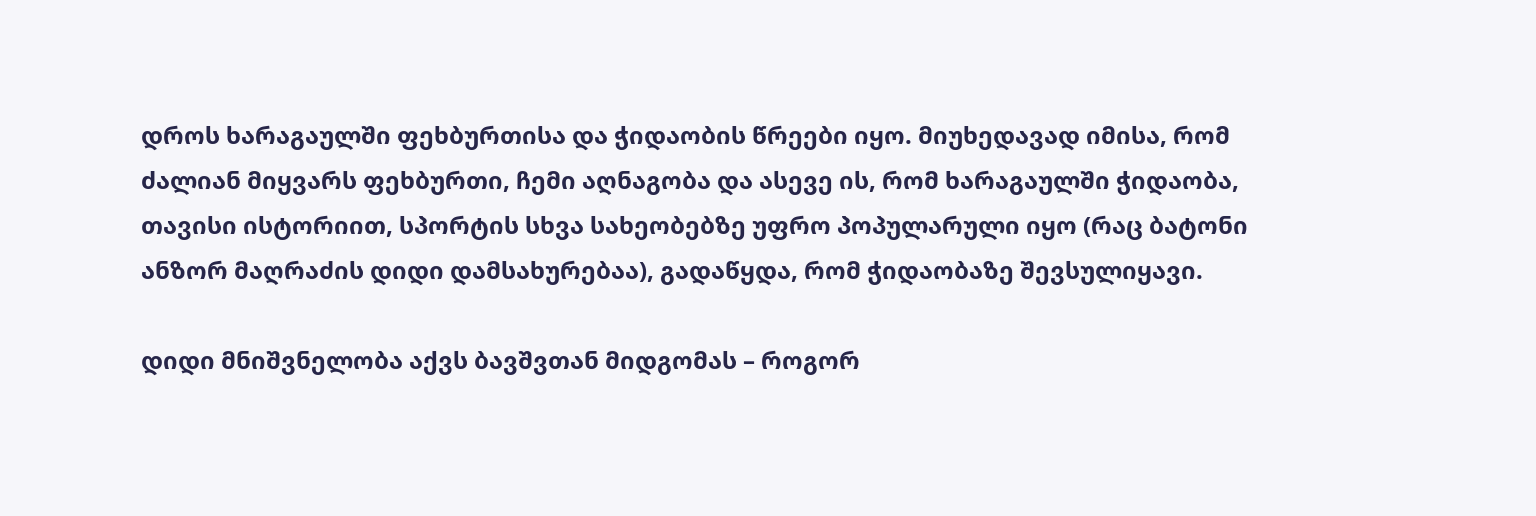დროს ხარაგაულში ფეხბურთისა და ჭიდაობის წრეები იყო. მიუხედავად იმისა, რომ ძალიან მიყვარს ფეხბურთი, ჩემი აღნაგობა და ასევე ის, რომ ხარაგაულში ჭიდაობა, თავისი ისტორიით, სპორტის სხვა სახეობებზე უფრო პოპულარული იყო (რაც ბატონი ანზორ მაღრაძის დიდი დამსახურებაა), გადაწყდა, რომ ჭიდაობაზე შევსულიყავი.

დიდი მნიშვნელობა აქვს ბავშვთან მიდგომას – როგორ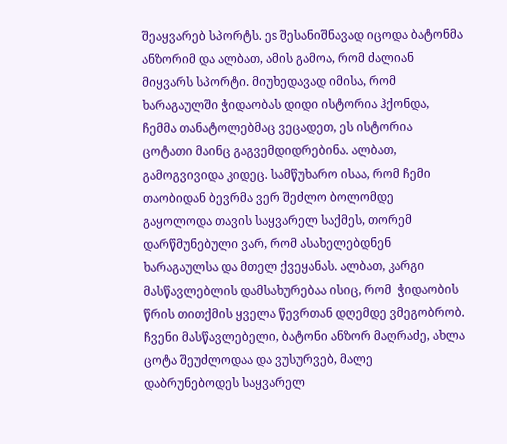შეაყვარებ სპორტს. ეs შესანიშნავად იცოდა ბატონმა ანზორიმ და ალბათ, ამის გამოა, რომ ძალიან მიყვარს სპორტი. მიუხედავად იმისა, რომ ხარაგაულში ჭიდაობას დიდი ისტორია ჰქონდა,  ჩემმა თანატოლებმაც ვეცადეთ, ეს ისტორია ცოტათი მაინც გაგვემდიდრებინა. ალბათ, გამოგვივიდა კიდეც. სამწუხარო ისაა, რომ ჩემი თაობიდან ბევრმა ვერ შეძლო ბოლომდე გაყოლოდა თავის საყვარელ საქმეს, თორემ დარწმუნებული ვარ, რომ ასახელებდნენ ხარაგაულსა და მთელ ქვეყანას. ალბათ, კარგი მასწავლებლის დამსახურებაა ისიც, რომ  ჭიდაობის წრის თითქმის ყველა წევრთან დღემდე ვმეგობრობ. ჩვენი მასწავლებელი, ბატონი ანზორ მაღრაძე, ახლა ცოტა შეუძლოდაა და ვუსურვებ, მალე დაბრუნებოდეს საყვარელ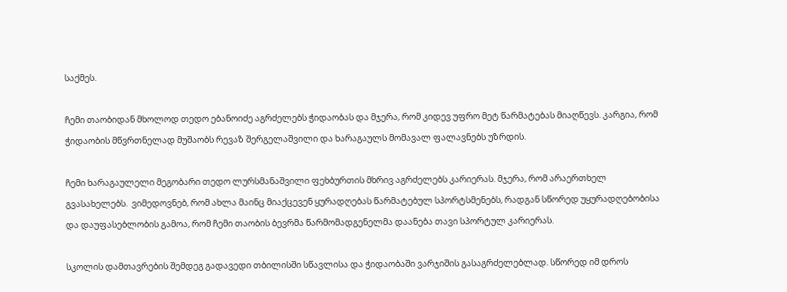საქმეს.

ჩემი თაობიდან მხოლოდ თედო ებანოიძე აგრძელებს ჭიდაობას და მჯერა, რომ კიდევ უფრო მეტ წარმატებას მიაღწევს. კარგია, რომ ჭიდაობის მწვრთნელად მუშაობს რევაზ შერგელაშვილი და ხარაგაულს მომავალ ფალავნებს უზრდის.

ჩემი ხარაგაულელი მეგობარი თედო ლურსმანაშვილი ფეხბურთის მხრივ აგრძელებს კარიერას. მჯერა, რომ არაერთხელ გვასახელებს.  ვიმედოვნებ, რომ ახლა მაინც მიაქცევენ ყურადღებას წარმატებულ სპორტსმენებს, რადგან სწორედ უყურადღებობისა და დაუფასებლობის გამოა, რომ ჩემი თაობის ბევრმა წარმომადგენელმა დაანება თავი სპორტულ კარიერას.

სკოლის დამთავრების შემდეგ გადავედი თბილისში სწავლისა და ჭიდაობაში ვარჯიშის გასაგრძელებლად. სწორედ იმ დროს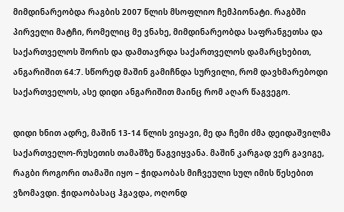მიმდინარეობდა რაგბის 2007 წლის მსოფლიო ჩემპიონატი. რაგბში პირველი მატჩი, რომელიც მე ვნახე, მიმდინარეობდა საფრანგეთსა და საქართველოს შორის და დამთავრდა საქართველოს დამარცხებით, ანგარიშით 64:7. სწორედ მაშინ გამიჩნდა სურვილი, რომ დავხმარებოდი საქართველოს, ასე დიდი ანგარიშით მაინც რომ აღარ წაგვეგო.

დიდი ხნით ადრე, მაშინ 13-14 წლის ვიყავი, მე და ჩემი ძმა დეიდაშვილმა საქართველო-რუსეთის თამაშზე წაგვიყვანა. მაშინ კარგად ვერ გავიგე, რაგბი როგორი თამაში იყო – ჭიდაობას მიჩვეული სულ იმის წესებით ვზომავდი. ჭიდაობასაც ჰგავდა, ოღონდ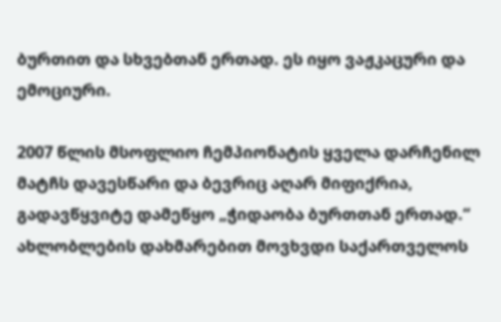ბურთით და სხვებთან ერთად. ეს იყო ვაჟკაცური და ემოციური.

2007 წლის მსოფლიო ჩემპიონატის ყველა დარჩენილ მატჩს დავესწარი და ბევრიც აღარ მიფიქრია, გადავწყვიტე დამეწყო „ჭიდაობა ბურთთან ერთად.“ ახლობლების დახმარებით მოვხვდი საქართველოს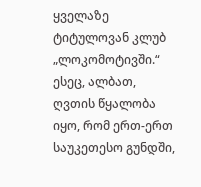ყველაზე ტიტულოვან კლუბ „ლოკომოტივში.“ ესეც, ალბათ, ღვთის წყალობა იყო, რომ ერთ-ერთ საუკეთესო გუნდში,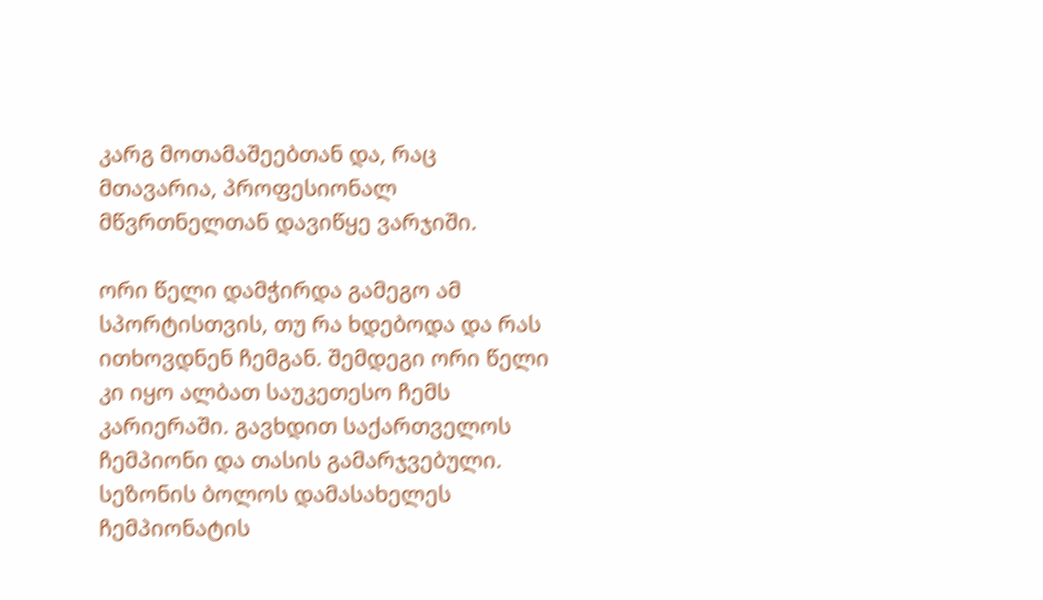კარგ მოთამაშეებთან და, რაც მთავარია, პროფესიონალ მწვრთნელთან დავიწყე ვარჯიში.

ორი წელი დამჭირდა გამეგო ამ სპორტისთვის, თუ რა ხდებოდა და რას ითხოვდნენ ჩემგან. შემდეგი ორი წელი კი იყო ალბათ საუკეთესო ჩემს კარიერაში. გავხდით საქართველოს ჩემპიონი და თასის გამარჯვებული. სეზონის ბოლოს დამასახელეს ჩემპიონატის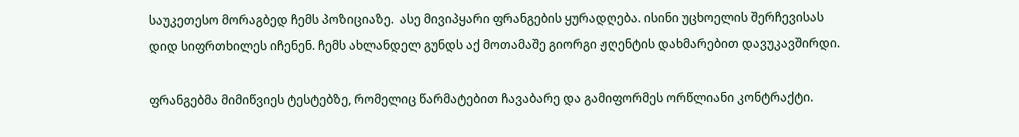საუკეთესო მორაგბედ ჩემს პოზიციაზე.  ასე მივიპყარი ფრანგების ყურადღება. ისინი უცხოელის შერჩევისას დიდ სიფრთხილეს იჩენენ. ჩემს ახლანდელ გუნდს აქ მოთამაშე გიორგი ჟღენტის დახმარებით დავუკავშირდი.

ფრანგებმა მიმიწვიეს ტესტებზე, რომელიც წარმატებით ჩავაბარე და გამიფორმეს ორწლიანი კონტრაქტი.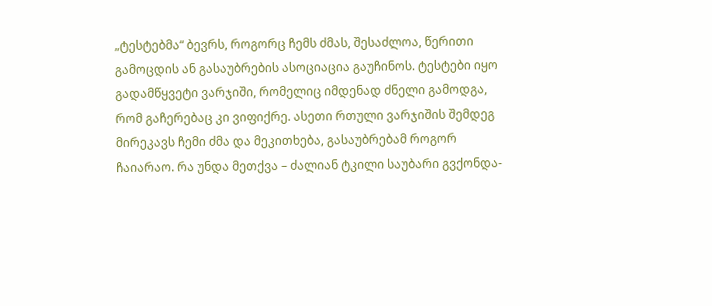„ტესტებმა“ ბევრს, როგორც ჩემს ძმას, შესაძლოა, წერითი გამოცდის ან გასაუბრების ასოციაცია გაუჩინოს. ტესტები იყო გადამწყვეტი ვარჯიში, რომელიც იმდენად ძნელი გამოდგა, რომ გაჩერებაც კი ვიფიქრე. ასეთი რთული ვარჯიშის შემდეგ მირეკავს ჩემი ძმა და მეკითხება, გასაუბრებამ როგორ ჩაიარაო. რა უნდა მეთქვა – ძალიან ტკილი საუბარი გვქონდა-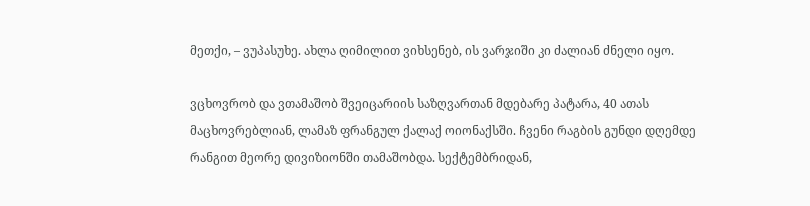მეთქი, – ვუპასუხე. ახლა ღიმილით ვიხსენებ, ის ვარჯიში კი ძალიან ძნელი იყო.

ვცხოვრობ და ვთამაშობ შვეიცარიის საზღვართან მდებარე პატარა, 40 ათას მაცხოვრებლიან, ლამაზ ფრანგულ ქალაქ ოიონაქსში. ჩვენი რაგბის გუნდი დღემდე რანგით მეორე დივიზიონში თამაშობდა. სექტემბრიდან,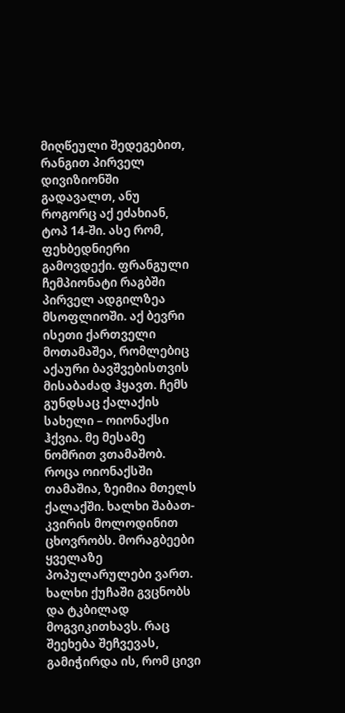მიღწეული შედეგებით, რანგით პირველ დივიზიონში გადავალთ, ანუ როგორც აქ ეძახიან, ტოპ 14-ში. ასე რომ, ფეხბედნიერი გამოვდექი. ფრანგული ჩემპიონატი რაგბში პირველ ადგილზეა მსოფლიოში. აქ ბევრი ისეთი ქართველი მოთამაშეა, რომლებიც აქაური ბავშვებისთვის მისაბაძად ჰყავთ. ჩემს გუნდსაც ქალაქის სახელი – ოიონაქსი ჰქვია. მე მესამე ნომრით ვთამაშობ. როცა ოიონაქსში თამაშია, ზეიმია მთელს ქალაქში. ხალხი შაბათ-კვირის მოლოდინით ცხოვრობს. მორაგბეები ყველაზე პოპულარულები ვართ. ხალხი ქუჩაში გვცნობს და ტკბილად მოგვიკითხავს. რაც შეეხება შეჩვევას, გამიჭირდა ის, რომ ცივი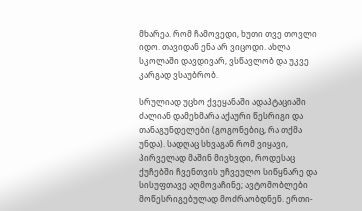მხარეა. რომ ჩამოვედი, ხუთი თვე თოვლი იდო. თავიდან ენა არ ვიცოდი. ახლა სკოლაში დავდივარ, ვსწავლობ და უკვე კარგად ვსაუბრობ.

სრულიად უცხო ქვეყანაში ადაპტაციაში ძალიან დამეხმარა აქაური წესრიგი და თანაგუნდელები (გოგონებიც, რა თქმა უნდა). სადღაც სხვაგან რომ ვიყავი, პირველად მაშინ მივხვდი, როდესაც ქუჩებში ჩვენთვის უჩვეულო სიწყნარე და სისუფთავე აღმოვაჩინე; ავტომობლები მოწესრიგებულად მოძრაობდნენ. ერთი-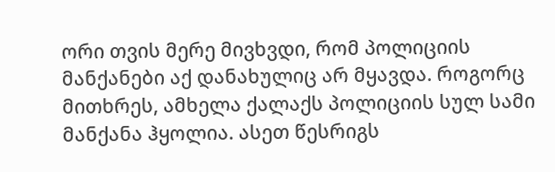ორი თვის მერე მივხვდი, რომ პოლიციის მანქანები აქ დანახულიც არ მყავდა. როგორც მითხრეს, ამხელა ქალაქს პოლიციის სულ სამი მანქანა ჰყოლია. ასეთ წესრიგს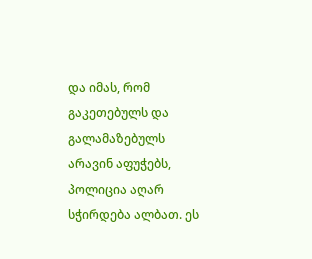და იმას, რომ გაკეთებულს და გალამაზებულს არავინ აფუჭებს, პოლიცია აღარ სჭირდება ალბათ. ეს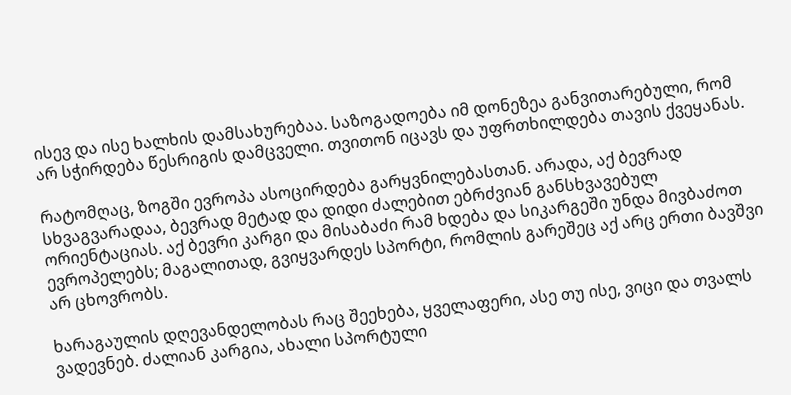ისევ და ისე ხალხის დამსახურებაა. საზოგადოება იმ დონეზეა განვითარებული, რომ არ სჭირდება წესრიგის დამცველი. თვითონ იცავს და უფრთხილდება თავის ქვეყანას.

რატომღაც, ზოგში ევროპა ასოცირდება გარყვნილებასთან. არადა, აქ ბევრად სხვაგვარადაა, ბევრად მეტად და დიდი ძალებით ებრძვიან განსხვავებულ ორიენტაციას. აქ ბევრი კარგი და მისაბაძი რამ ხდება და სიკარგეში უნდა მივბაძოთ ევროპელებს; მაგალითად, გვიყვარდეს სპორტი, რომლის გარეშეც აქ არც ერთი ბავშვი არ ცხოვრობს.

ხარაგაულის დღევანდელობას რაც შეეხება, ყველაფერი, ასე თუ ისე, ვიცი და თვალს ვადევნებ. ძალიან კარგია, ახალი სპორტული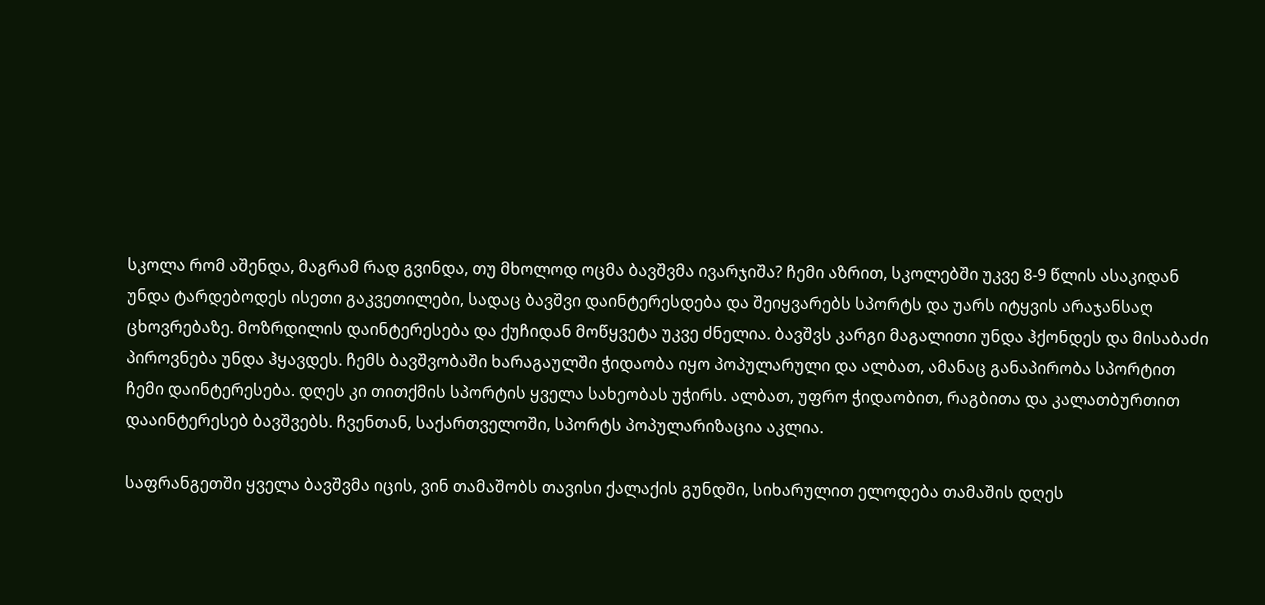სკოლა რომ აშენდა, მაგრამ რად გვინდა, თუ მხოლოდ ოცმა ბავშვმა ივარჯიშა? ჩემი აზრით, სკოლებში უკვე 8-9 წლის ასაკიდან უნდა ტარდებოდეს ისეთი გაკვეთილები, სადაც ბავშვი დაინტერესდება და შეიყვარებს სპორტს და უარს იტყვის არაჯანსაღ ცხოვრებაზე. მოზრდილის დაინტერესება და ქუჩიდან მოწყვეტა უკვე ძნელია. ბავშვს კარგი მაგალითი უნდა ჰქონდეს და მისაბაძი პიროვნება უნდა ჰყავდეს. ჩემს ბავშვობაში ხარაგაულში ჭიდაობა იყო პოპულარული და ალბათ, ამანაც განაპირობა სპორტით ჩემი დაინტერესება. დღეს კი თითქმის სპორტის ყველა სახეობას უჭირს. ალბათ, უფრო ჭიდაობით, რაგბითა და კალათბურთით დააინტერესებ ბავშვებს. ჩვენთან, საქართველოში, სპორტს პოპულარიზაცია აკლია.

საფრანგეთში ყველა ბავშვმა იცის, ვინ თამაშობს თავისი ქალაქის გუნდში, სიხარულით ელოდება თამაშის დღეს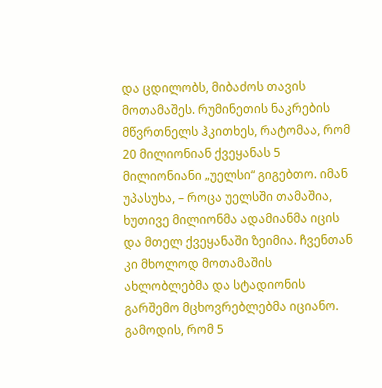და ცდილობს, მიბაძოს თავის მოთამაშეს. რუმინეთის ნაკრების მწვრთნელს ჰკითხეს, რატომაა, რომ 20 მილიონიან ქვეყანას 5 მილიონიანი „უელსი“ გიგებთო. იმან უპასუხა, – როცა უელსში თამაშია, ხუთივე მილიონმა ადამიანმა იცის და მთელ ქვეყანაში ზეიმია. ჩვენთან კი მხოლოდ მოთამაშის ახლობლებმა და სტადიონის გარშემო მცხოვრებლებმა იციანო. გამოდის, რომ 5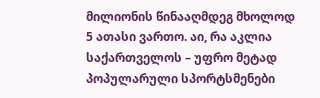მილიონის წინააღმდეგ მხოლოდ 5 ათასი ვართო. აი, რა აკლია საქართველოს – უფრო მეტად პოპულარული სპორტსმენები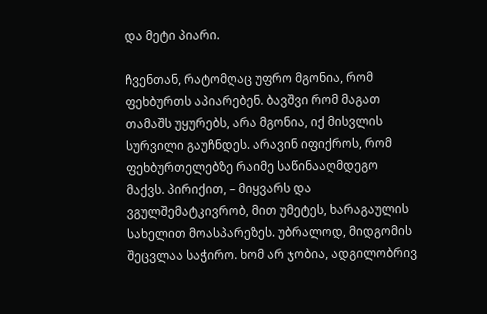და მეტი პიარი.

ჩვენთან, რატომღაც უფრო მგონია, რომ ფეხბურთს აპიარებენ. ბავშვი რომ მაგათ თამაშს უყურებს, არა მგონია, იქ მისვლის სურვილი გაუჩნდეს. არავინ იფიქროს, რომ ფეხბურთელებზე რაიმე საწინააღმდეგო მაქვს. პირიქით, – მიყვარს და ვგულშემატკივრობ, მით უმეტეს, ხარაგაულის სახელით მოასპარეზეს. უბრალოდ, მიდგომის შეცვლაა საჭირო. ხომ არ ჯობია, ადგილობრივ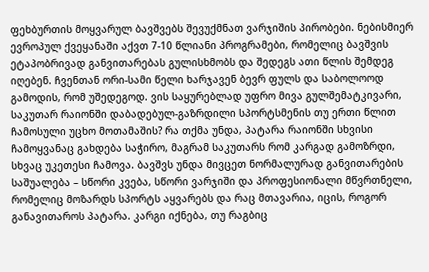ფეხბურთის მოყვარულ ბავშვებს შევუქმნათ ვარჯიშის პირობები. ნებისმიერ ევროპულ ქვეყანაში აქვთ 7-10 წლიანი პროგრამები, რომელიც ბავშვის ეტაპობრივად განვითარებას გულისხმობს და შედეგს ათი წლის შემდეგ იღებენ. ჩვენთან ორი-სამი წელი ხარჯავენ ბევრ ფულს და საბოლოოდ გამოდის, რომ უშედეგოდ. ვის საყურებლად უფრო მივა გულშემატკივარი, საკუთარ რაიონში დაბადებულ-გაზრდილი სპორტსმენის თუ ერთი წლით ჩამოსული უცხო მოთამაშის? რა თქმა უნდა, პატარა რაიონში სხვისი ჩამოყვანაც გახდება საჭირო, მაგრამ საკუთარს რომ კარგად გამოზრდი, სხვაც უკეთესი ჩამოვა. ბავშვს უნდა მივცეთ ნორმალურად განვითარების საშუალება – სწორი კვება, სწორი ვარჯიში და პროფესიონალი მწვრთნელი, რომელიც მოზარდს სპორტს აყვარებს და რაც მთავარია, იცის, როგორ განავითაროს პატარა. კარგი იქნება, თუ რაგბიც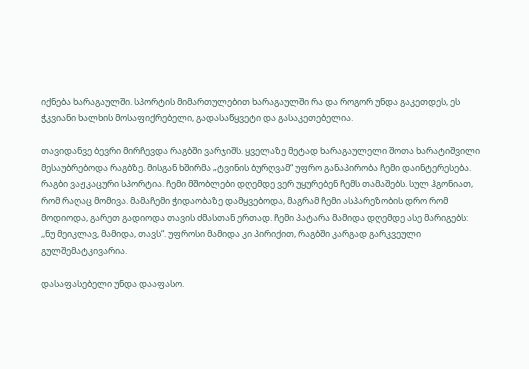იქნება ხარაგაულში. სპორტის მიმართულებით ხარაგაულში რა და როგორ უნდა გაკეთდეს, ეს ჭკვიანი ხალხის მოსაფიქრებელი, გადასაწყვეტი და გასაკეთებელია.

თავიდანვე ბევრი მირჩევდა რაგბში ვარჯიშს. ყველაზე მეტად ხარაგაულელი შოთა ხარატიშვილი მესაუბრებოდა რაგბზე. მისგან ხშირმა „ტვინის ბურღვამ“ უფრო განაპირობა ჩემი დაინტერესება. რაგბი ვაჟკაცური სპორტია. ჩემი მშობლები დღემდე ვერ უყურებენ ჩემს თამაშებს. სულ ჰგონიათ, რომ რაღაც მომივა. მამაჩემი ჭიდაობაზე დამყვებოდა, მაგრამ ჩემი ასპარეზობის დრო რომ მოდიოდა, გარეთ გადიოდა თავის ძმასთან ერთად. ჩემი პატარა მამიდა დღემდე ასე მარიგებს: ,,ნუ მეიკლავ, მამიდა, თავს“. უფროსი მამიდა კი პირიქით, რაგბში კარგად გარკვეული გულშემატკივარია.

დასაფასებელი უნდა დააფასო.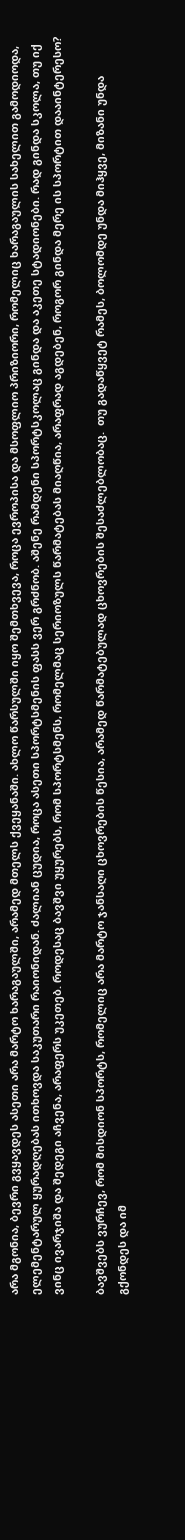არა მგონია, ბევრი გვყავდეს ასეთი არა მარტო ხარაგაულში, არამედ მთელს ქვეყანაში. ახლო წარსულში იყო შემთხვევა, როცა ევროპისა და მსოფლიო პრიზიორი, რომელიც ხარაგაულის სახელით გამოდიოდა, ელემენტარულ ყურადღებას ითხოვდა საკუთარი რაიონიდან. ძალიან ცუდია, როცა ასეთი სპორტსმენის ფასს ვერ გრძნობ. აშენე რამდენი სპორტსკოლაც გინდა და აკეთე სტადიონები. რად გინდა სკოლა, თუ იქ ვინც ივარჯიშა და შედეგი აჩვენა, არაფერს უკეთებ. როდესაც ბავშვი უყურებს, რომ სპორტსმენს, რომელმაც სერიოზულს წარმატებას მიაღწია, არაფრად აგდებენ, როგორ გინდა მერე ის სპორტით დააინტერესო?

ბავშვებს ვურჩევ, რომ მისდიონ სპორტს, რომელიც არა მარტო ჯანსაღი ცხოვრების წესია, არამედ წარმატებულად ცხოვრების შესაძლებლობაც.  თუ გადაწყვეტ რამეს, ბოლომდე უნდა მიჰყვე, მიზანი უნდა გქონდეს და იმ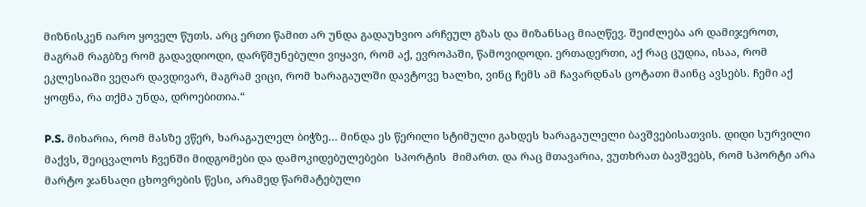მიზნისკენ იარო ყოველ წუთს. არც ერთი წამით არ უნდა გადაუხვიო არჩეულ გზას და მიზანსაც მიაღწევ. შეიძლება არ დამიჯეროთ, მაგრამ რაგბზე რომ გადავდიოდი, დარწმუნებული ვიყავი, რომ აქ, ევროპაში, წამოვიდოდი. ერთადერთი, აქ რაც ცუდია, ისაა, რომ ეკლესიაში ვეღარ დავდივარ, მაგრამ ვიცი, რომ ხარაგაულში დავტოვე ხალხი, ვინც ჩემს ამ ჩავარდნას ცოტათი მაინც ავსებს. ჩემი აქ ყოფნა, რა თქმა უნდა, დროებითია.“

P.S. მიხარია, რომ მასზე ვწერ, ხარაგაულელ ბიჭზე… მინდა ეს წერილი სტიმული გახდეს ხარაგაულელი ბავშვებისათვის. დიდი სურვილი მაქვს, შეიცვალოს ჩვენში მიდგომები და დამოკიდებულებები  სპორტის  მიმართ. და რაც მთავარია, ვუთხრათ ბავშვებს, რომ სპორტი არა მარტო ჯანსაღი ცხოვრების წესი, არამედ წარმატებული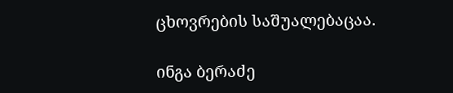ცხოვრების საშუალებაცაა.

ინგა ბერაძე